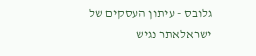גלובס - עיתון העסקים של ישראלאתר נגיש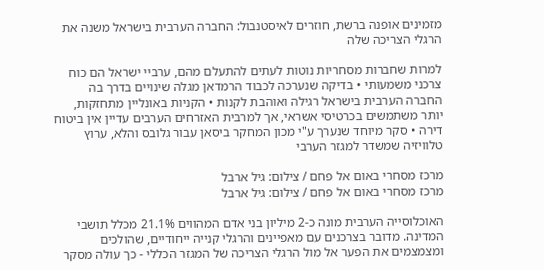מזמינים אופנה ברשת, חוזרים לאיסטנבול: החברה הערבית בישראל משנה את הרגלי הצריכה שלה

למרות שחברות מסחריות נוטות לעתים להתעלם מהם, ערביי ישראל הם כוח צרכני משמעותי • בדיקה שנערכה לכבוד הרמדאן מגלה שינויים בדרך בה החברה הערבית בישראל רגילה ואוהבת לקנות • הקניות באונליין מתחזקות, יותר משתמשים בכרטיסי אשראי, אך למרבית האזרחים הערבים עדיין אין ביטוח דירה • סקר מיוחד שנערך ע"י מכון המחקר ביסאן עבור גלובס והלא, ערוץ טלוויזיה שמשדר למגזר הערבי

מרכז מסחרי באום אל פחם / צילום: גיל ארבל
מרכז מסחרי באום אל פחם / צילום: גיל ארבל

האוכלוסייה הערבית מונה כ-2 מיליון בני אדם המהווים 21.1% מכלל תושבי המדינה. מדובר בצרכנים עם מאפיינים והרגלי קנייה ייחודיים, שהולכים ומצמצמים את הפער אל מול הרגלי הצריכה של המגזר הכללי - כך עולה מסקר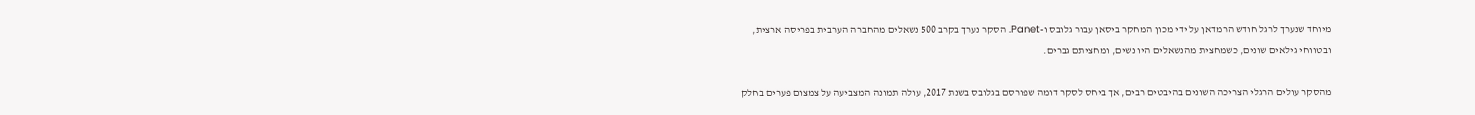מיוחד שנערך לרגל חודש הרמדאן על ידי מכון המחקר ביסאן עבור גלובס ו-Panet. הסקר נערך בקרב 500 נשאלים מהחברה הערבית בפריסה ארצית, ובטווחי גילאים שונים, כשמחצית מהנשאלים היו נשים, ומחציתם גברים.

מהסקר עולים הרגלי הצריכה השונים בהיבטים רבים, אך ביחס לסקר דומה שפורסם בגלובס בשנת 2017, עולה תמונה המצביעה על צמצום פערים בחלק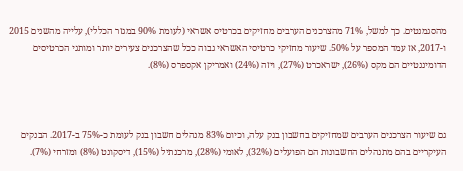מהסגמנטים. כך למשל, 71% מהצרכנים הערבים מחזיקים בכרטיס אשראי (לעומת 90% במגזר הכללי), עלייה מהשנים 2015 ו-2017, אז עמד המספר על 50%. שיעור מחזיקי כרטיסי האשראי גבוה ככל שהצרכנים צעירים יותר ומותגי הכרטיסים הדומיננטיים הם מקס (26%), ישראכרט (27%), ויזה (24%) ואמריקן אקספרס (8%).



גם שיעור הצרכנים הערבים שמחזיקים בחשבון בנק עלה, וכיום 83% מנהלים חשבון בנק לעומת כ-75% ב-2017. הבנקים העיקריים בהם מתנהלים החשבונות הם הפועלים (32%), לאומי (28%), מרכנתיל (15%), דיסקונט (8%) ומזרחי (7%).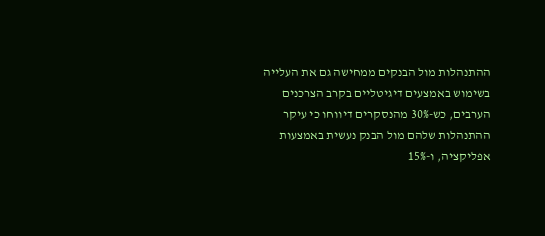ההתנהלות מול הבנקים ממחישה גם את העלייה בשימוש באמצעים דיגיטליים בקרב הצרכנים הערבים, כש-30% מהנסקרים דיווחו כי עיקר ההתנהלות שלהם מול הבנק נעשית באמצעות אפליקציה, ו-15%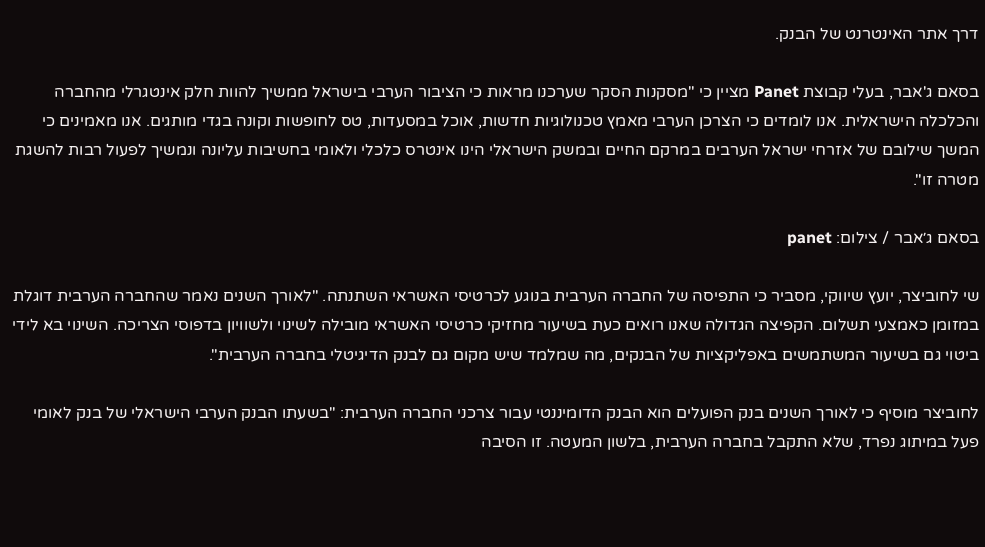דרך אתר האינטרנט של הבנק.

בסאם ג'אבר, בעלי קבוצת Panet מציין כי "מסקנות הסקר שערכנו מראות כי הציבור הערבי בישראל ממשיך להוות חלק אינטגרלי מהחברה והכלכלה הישראלית. אנו לומדים כי הצרכן הערבי מאמץ טכנולוגיות חדשות, אוכל במסעדות, טס לחופשות וקונה בגדי מותגים. אנו מאמינים כי המשך שילובם של אזרחי ישראל הערבים במרקם החיים ובמשק הישראלי הינו אינטרס כלכלי ולאומי בחשיבות עליונה ונמשיך לפעול רבות להשגת מטרה זו".

בסאם ג׳אבר / צילום: panet

שי לחוביצר, יועץ שיווקי, מסביר כי התפיסה של החברה הערבית בנוגע לכרטיסי האשראי השתנתה. "לאורך השנים נאמר שהחברה הערבית דוגלת במזומן כאמצעי תשלום. הקפיצה הגדולה שאנו רואים כעת בשיעור מחזיקי כרטיסי האשראי מובילה לשינוי ולשוויון בדפוסי הצריכה. השינוי בא לידי ביטוי גם בשיעור המשתמשים באפליקציות של הבנקים, מה שמלמד שיש מקום גם לבנק הדיגיטלי בחברה הערבית".

לחוביצר מוסיף כי לאורך השנים בנק הפועלים הוא הבנק הדומיננטי עבור צרכני החברה הערבית: "בשעתו הבנק הערבי הישראלי של בנק לאומי פעל במיתוג נפרד, שלא התקבל בחברה הערבית, בלשון המעטה. זו הסיבה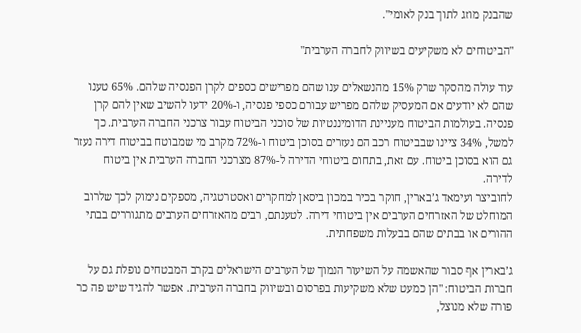שהבנק מוזג לתוך בנק לאומי".

"הביטוחים לא משקיעים בשיווק לחברה הערבית"

עוד עולה מהסקר שרק 15% מהנשאלים ענו שהם מפרישים כספים לקרן הפנסיה שלהם. 65% טענו שהם לא יודעים אם המעסיק שלהם מפריש עבורם כספי פנסיה, ו-20% ידעו להשיב שאין להם קרן פנסיה. בעולמות הביטוח מעניינת הדומיננטיות של סוכני הביטוח עבור צרכני החברה הערבית. כך למשל, 34% ציינו שבביטוח רכב הם נעזרים בסוכן ביטוח ו-72% מקרב מי שמבוטח בביטוח דירה נעזר גם הוא בסוכן ביטוח. עם זאת, בתחום ביטוחי הדירה ל-87% מצרכני החברה הערבית אין ביטוח לדירה.
לחוביצר ועימאד ג’בארין, חוקר בכיר במכון ביסאן למחקרים ואסטרטגיה, מספקים נימוק לכך שלרוב המוחלט של האזרחים הערבים אין ביטוחי דירה. לטענתם, רבים מהאזרחים הערבים מתגוררים בבתי ההורים או בבתים שהם בבעלות משפחתית.

ג’בארין אף סבור שהאשמה על השיעור הנמוך של הערבים הישראלים בקרב המבטחים נופלת גם על חברות הביטוח: "הן כמעט שלא משקיעות בפרסום ובשיווק בחברה הערבית. אפשר להגיד שיש פה כר פורה שלא מנוצל,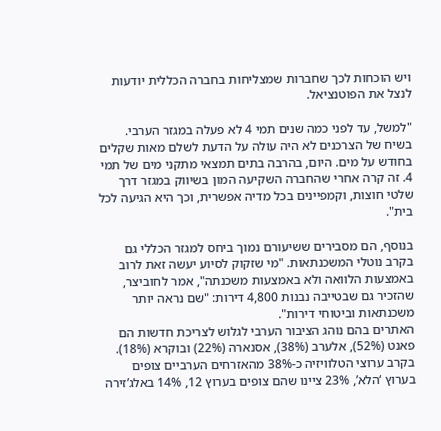ויש הוכחות לכך שחברות שמצליחות בחברה הכללית יודעות לנצל את הפוטנציאל.

"למשל, עד לפני כמה שנים תמי 4 לא פעלה במגזר הערבי. בשיח של הצרכנים לא היה עולה על הדעת לשלם מאות שקלים בחודש על מים. היום, בהרבה בתים תמצאי מתקני מים של תמי 4. זה קרה אחרי שהחברה השקיעה המון בשיווק במגזר דרך שלטי חוצות, וקמפיינים בכל מדיה אפשרית, וכך היא הגיעה לכל בית".

בנוסף, הם מסבירים ששיעורם נמוך ביחס למגזר הכללי גם בקרב נוטלי המשכנתאות. "מי שזקוק לסיוע יעשה זאת לרוב באמצעות הלוואה ולא באמצעות משכנתה", אמר לחוביצר, שהזכיר גם שבטייבה נבנות 4,800 דירות: "שם נראה יותר משכנתאות וביטוחי דירות".
האתרים בהם נוהג הציבור הערבי לגלוש לצריכת חדשות הם פאנט (52%), אלערב (38%), אסנארה (22%) ובוקרא (18%). בקרב ערוצי הטלוויזיה כ-38% מהאזרחים הערביים צופים בערוץ ‘הלא’, 23% ציינו שהם צופים בערוץ 12, 14% באלג’זירה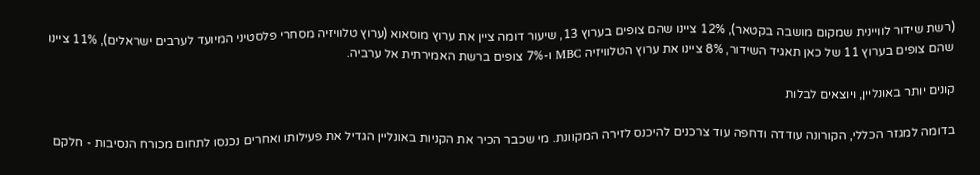(רשת שידור לוויינית שמקום מושבה בקטאר), 12% ציינו שהם צופים בערוץ 13, שיעור דומה ציין את ערוץ מוסאוא (ערוץ טלוויזיה מסחרי פלסטיני המיועד לערבים ישראלים), 11% ציינו שהם צופים בערוץ 11 של כאן תאגיד השידור, 8% ציינו את ערוץ הטלוויזיה MBC ו-7% צופים ברשת האמירתית אל ערביה.

קונים יותר באונליין, ויוצאים לבלות

בדומה למגזר הכללי, הקורונה עודדה ודחפה עוד צרכנים להיכנס לזירה המקוונת. מי שכבר הכיר את הקניות באונליין הגדיל את פעילותו ואחרים נכנסו לתחום מכורח הנסיבות - חלקם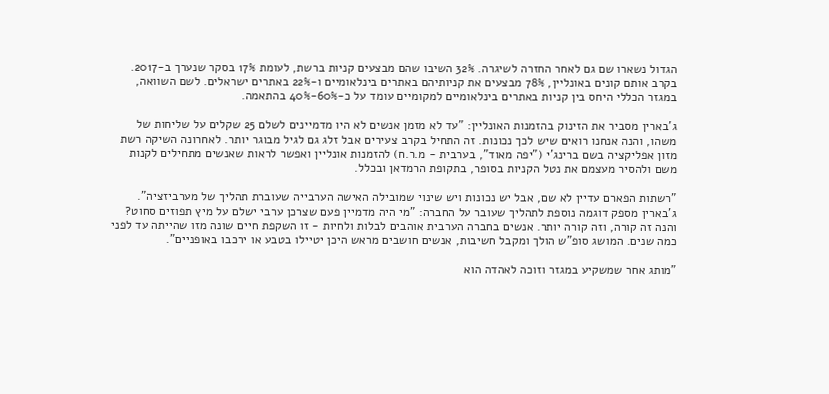הגדול נשארו שם גם לאחר החזרה לשיגרה. 32% השיבו שהם מבצעים קניות ברשת, לעומת 17% בסקר שנערך ב-2017. בקרב אותם קונים באונליין, 78% מבצעים את קניותיהם באתרים בינלאומיים ו-22% באתרים ישראלים. לשם השוואה, במגזר הכללי היחס בין קניות באתרים בינלאומיים למקומיים עומד על כ-60%-40% בהתאמה.

ג’בארין מסביר את הזינוק בהזמנות האונליין: "עד לא מזמן אנשים לא היו מדמיינים לשלם 25 שקלים על שליחות של משהו, והנה אנחנו רואים שיש לכך נכונות. זה התחיל בקרב צעירים אבל זלג גם לגיל מבוגר יותר. לאחרונה השיקה רשת מזון אפליקציה בשם ברינג’י ("יפה מאוד", בערבית - מ.ר.ח) להזמנות אונליין ואפשר לראות שאנשים מתחילים לקנות משם ולהסיר מעצמם את נטל הקניות בסופר, בתקופת הרמדאן ובכלל.

"רשתות הפארם עדיין לא שם, אבל יש נכונות ויש שינוי שמובילה האישה הערבייה שעוברת תהליך של מערביזציה". ג’בארין מספק דוגמה נוספת לתהליך שעובר על החברה: "מי היה מדמיין פעם שצרכן ערבי ישלם על מיץ תפוזים סחוט? והנה זה קורה, וזה קורה יותר. אנשים בחברה הערבית אוהבים לבלות ולחיות - זו השקפת חיים שונה מזו שהייתה עד לפני כמה שנים. המושג סופ"ש הולך ומקבל חשיבות, אנשים חושבים מראש היכן יטיילו בטבע או ירכבו באופניים".

"מותג אחר שמשקיע במגזר וזוכה לאהדה הוא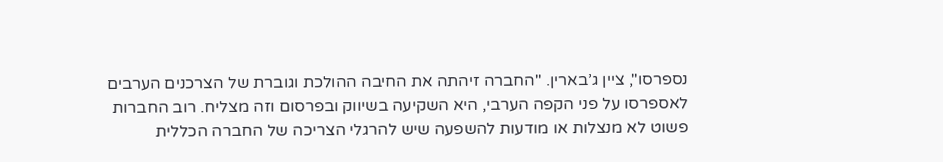נספרסו", ציין ג’בארין. "החברה זיהתה את החיבה ההולכת וגוברת של הצרכנים הערבים לאספרסו על פני הקפה הערבי, היא השקיעה בשיווק ובפרסום וזה מצליח. רוב החברות פשוט לא מנצלות או מודעות להשפעה שיש להרגלי הצריכה של החברה הכללית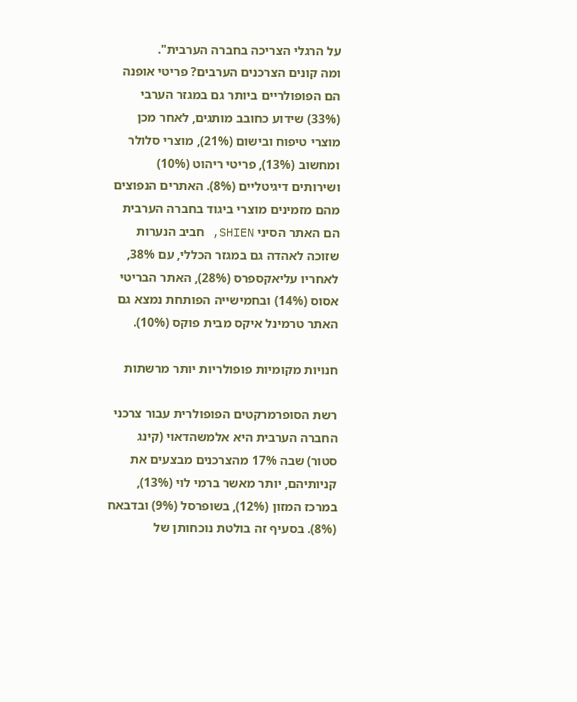על הרגלי הצריכה בחברה הערבית".
ומה קונים הצרכנים הערבים? פריטי אופנה הם הפופולריים ביותר גם במגזר הערבי (33%) שידוע כחובב מותגים, לאחר מכן מוצרי טיפוח ובישום (21%), מוצרי סלולר ומחשוב (13%), פריטי ריהוט (10%) ושירותים דיגיטליים (8%). האתרים הנפוצים מהם מזמינים מוצרי ביגוד בחברה הערבית הם האתר הסיני SHIEN, חביב הנערות שזוכה לאהדה גם במגזר הכללי, עם 38%, לאחריו עליאקספרס (28%), האתר הבריטי אסוס (14%) ובחמישייה הפותחת נמצא גם האתר טרמינל איקס מבית פוקס (10%).

חנויות מקומיות פופולריות יותר מרשתות

רשת הסופרמרקטים הפופולרית עבור צרכני החברה הערבית היא אלמשהדאוי (קינג סטור) שבה 17% מהצרכנים מבצעים את קניותיהם, יותר מאשר ברמי לוי (13%), במרכז המזון (12%), בשופרסל (9%) ובדבאח (8%). בסעיף זה בולטת נוכחותן של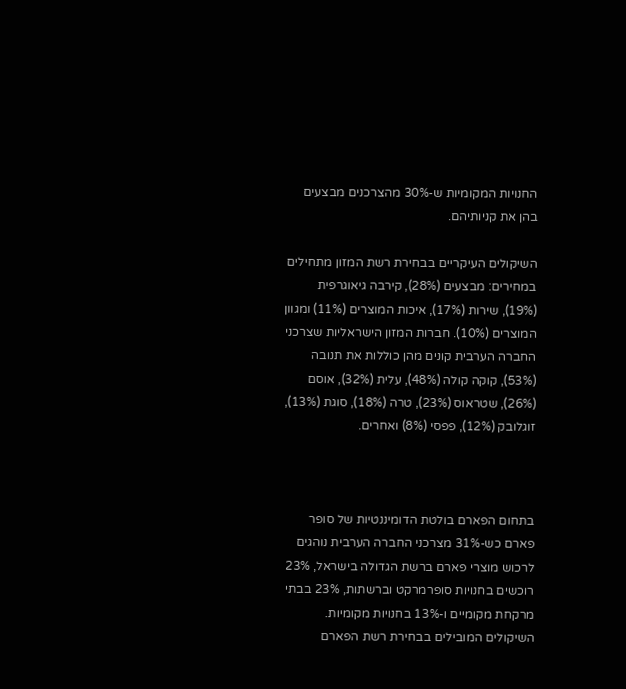החנויות המקומיות ש-30% מהצרכנים מבצעים בהן את קניותיהם.

השיקולים העיקריים בבחירת רשת המזון מתחילים במחירים: מבצעים (28%), קירבה גיאוגרפית (19%), שירות (17%), איכות המוצרים (11%) ומגוון המוצרים (10%). חברות המזון הישראליות שצרכני החברה הערבית קונים מהן כוללות את תנובה (53%), קוקה קולה (48%), עלית (32%), אוסם (26%), שטראוס (23%), טרה (18%), סוגת (13%), זוגלובק (12%), פפסי (8%) ואחרים.



בתחום הפארם בולטת הדומיננטיות של סופר פארם כש-31% מצרכני החברה הערבית נוהגים לרכוש מוצרי פארם ברשת הגדולה בישראל, 23% רוכשים בחנויות סופרמרקט וברשתות, 23% בבתי מרקחת מקומיים ו-13% בחנויות מקומיות. השיקולים המובילים בבחירת רשת הפארם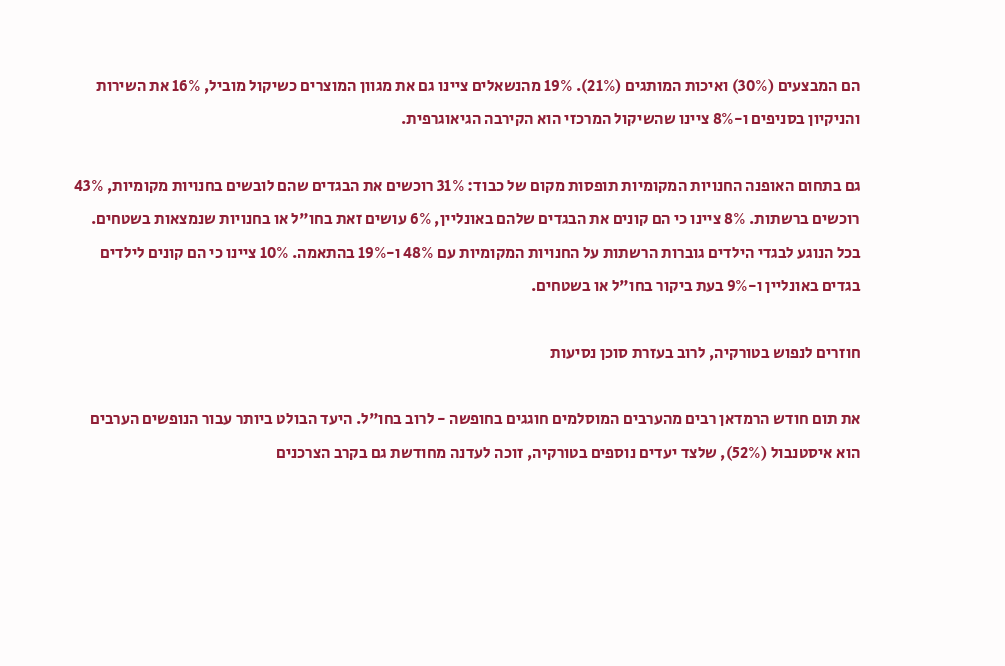הם המבצעים (30%) ואיכות המותגים (21%). 19% מהנשאלים ציינו גם את מגוון המוצרים כשיקול מוביל, 16% את השירות והניקיון בסניפים ו-8% ציינו שהשיקול המרכזי הוא הקירבה הגיאוגרפית.

גם בתחום האופנה החנויות המקומיות תופסות מקום של כבוד: 31% רוכשים את הבגדים שהם לובשים בחנויות מקומיות, 43% רוכשים ברשתות. 8% ציינו כי הם קונים את הבגדים שלהם באונליין, 6% עושים זאת בחו"ל או בחנויות שנמצאות בשטחים. בכל הנוגע לבגדי הילדים גוברות הרשתות על החנויות המקומיות עם 48% ו-19% בהתאמה. 10% ציינו כי הם קונים לילדים בגדים באונליין ו-9% בעת ביקור בחו"ל או בשטחים.

חוזרים לנפוש בטורקיה, לרוב בעזרת סוכן נסיעות

את תום חודש הרמדאן רבים מהערבים המוסלמים חוגגים בחופשה - לרוב בחו"ל. היעד הבולט ביותר עבור הנופשים הערבים הוא איסטנבול (52%), שלצד יעדים נוספים בטורקיה, זוכה לעדנה מחודשת גם בקרב הצרכנים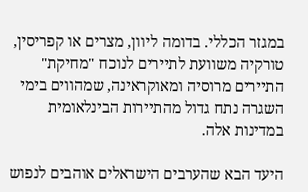במגזר הכללי. בדומה ליוון, מצרים או קפריסין, טורקיה משוועת לתיירים לנוכח "מחיקת" התיירים מרוסיה ומאוקראינה, שמהווים בימי השגרה נתח גדול מהתיירות הבינלאומית במדינות אלה.

היעד הבא שהערבים הישראלים אוהבים לנפוש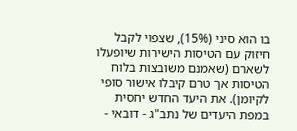בו הוא סיני (15%), שצפוי לקבל חיזוק עם הטיסות הישירות שיופעלו לשארם (שאמנם משובצות בלוח הטיסות אך טרם קיבלו אישור סופי לקיומן). את היעד החדש יחסית במפת היעדים של נתב"ג - דובאי -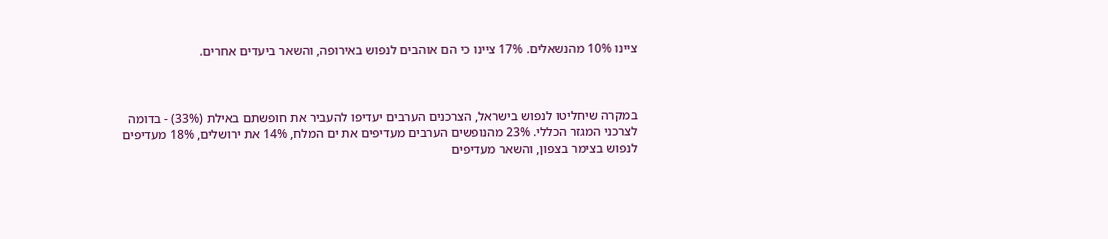ציינו 10% מהנשאלים. 17% ציינו כי הם אוהבים לנפוש באירופה, והשאר ביעדים אחרים.



במקרה שיחליטו לנפוש בישראל, הצרכנים הערבים יעדיפו להעביר את חופשתם באילת (33%) - בדומה לצרכני המגזר הכללי. 23% מהנופשים הערבים מעדיפים את ים המלח, 14% את ירושלים, 18% מעדיפים לנפוש בצימר בצפון, והשאר מעדיפים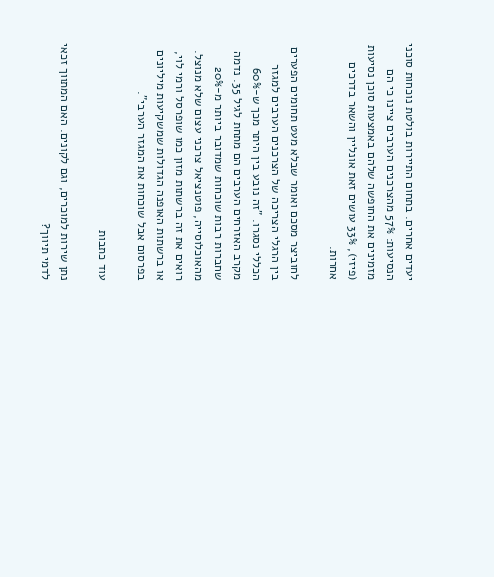יעדים אחרים. בתחום התיירות בולטת נוכחות סוכני הנסיעות: 57% מהצרכנים הערבים ציינו כי הם מזמינים את החופשה שלהם באמצעות סוכן נסיעות (פיזי), 33% עושים זאת אונליין והשאר בדרכים אחרות.

לחוביצר מסכם ואומר שבלא מעט תחומים הפערים בין הרגלי הצריכה של הצרכנים הערבים למגזר הכללי נסגרו. "זה נובע בין היתר מכך ש-60% מקרב האזרחים הערבים הם מתחת לגיל 35. נדמה שחברות רבות שוכחות שמדובר ביותר מ-20% מהאוכלוסייה, פוטנציאל צרכני עצום שלא מנוצל. רואים את זה ברשתות מזון כמו שופרסל ורמי לוי, או ברשתות האופנה הגדולות שמשקיעות מיליונים בפרסום אבל שוכחות את המגזר הערבי".

עוד כתבות

נתן שירות למוכרים, וגם לקונים. האם המתווך זכאי לדמי תיווך?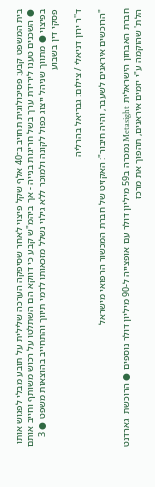בית המשפט קבע: פסיכולוגית תחויב ב־40 אלף שקל פיצוי לאחר שסיפקה הערכה שלילית על תובע מבלי לפגוש אותו ● השכנים טענו לירידת ערך בשל חריגות בנייה - אך ביהמ"ש קבע כי דווקא הם השתלטו על רכוש משותף וחייב אותם בפיצוי ● מתווך שניהל ייצוג כפול לקונה ולמוכר ללא גילוי נשלל מזכאותו לדמי תיווך והתחייב בהוצאות משפט ● 3 פסקי דין בשבוע

ד''ר ירון דניאלי / צילום: גבריאל בהרליה

"הרוכשים איראנים לשעבר, והיה חיבור": האקזיט של חברת המכשור הרפואי מישראל

חברת האבחון הישראלית Metasight נמכרה ב59 מיליון דולר עם אופצייה ל-90 מיליון דולר נוספים ● הרוכשת  גארדנט הלת' שהוקמה ע"י יזמים איראנים, תהפוך את מרכז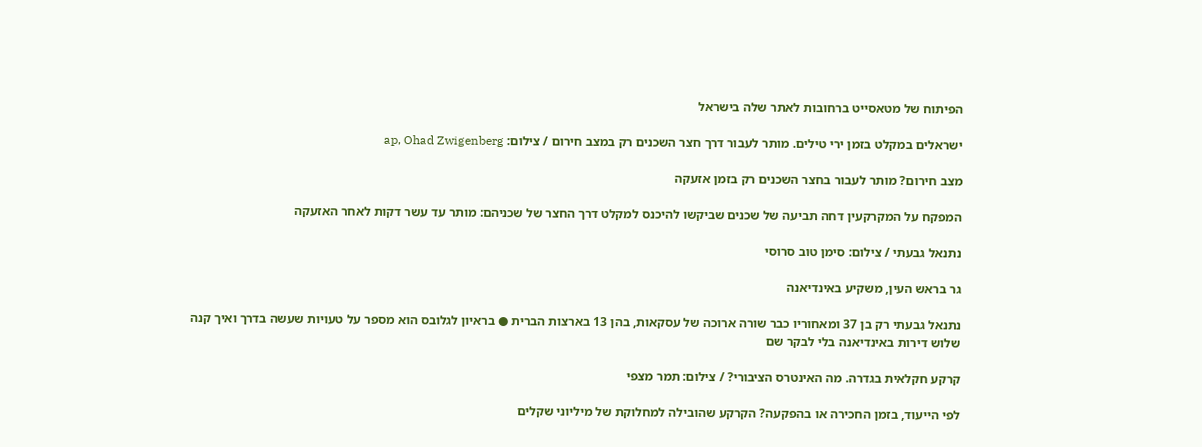הפיתוח של מטאסייט ברחובות לאתר שלה בישראל

ישראלים במקלט בזמן ירי טילים. מותר לעבור דרך חצר השכנים רק במצב חירום / צילום: ap, Ohad Zwigenberg

מצב חירום? מותר לעבור בחצר השכנים רק בזמן אזעקה

המפקח על המקרקעין דחה תביעה של שכנים שביקשו להיכנס למקלט דרך החצר של שכניהם: מותר עד עשר דקות לאחר האזעקה

נתנאל גבעתי / צילום: סימן טוב סרוסי

גר בראש העין, משקיע באינדיאנה

נתנאל גבעתי רק בן 37 ומאחוריו כבר שורה ארוכה של עסקאות, בהן 13 בארצות הברית ● בראיון לגלובס הוא מספר על טעויות שעשה בדרך ואיך קנה שלוש דירות באינדיאנה בלי לבקר שם

קרקע חקלאית בגדרה. מה האינטרס הציבורי? / צילום: תמר מצפי

לפי הייעוד, בזמן החכירה או בהפקעה? הקרקע שהובילה למחלוקת של מיליוני שקלים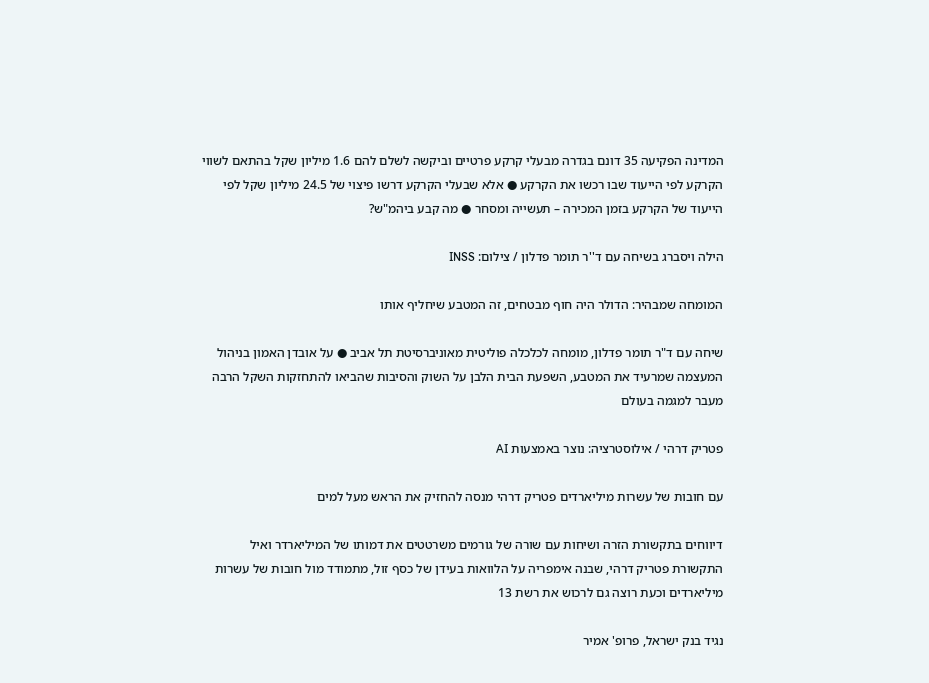המדינה הפקיעה 35 דונם בגדרה מבעלי קרקע פרטיים וביקשה לשלם להם 1.6 מיליון שקל בהתאם לשווי הקרקע לפי הייעוד שבו רכשו את הקרקע ● אלא שבעלי הקרקע דרשו פיצוי של 24.5 מיליון שקל לפי הייעוד של הקרקע בזמן המכירה – תעשייה ומסחר ● מה קבע ביהמ"ש?

הילה ויסברג בשיחה עם ד''ר תומר פדלון / צילום: INSS

המומחה שמבהיר: הדולר היה חוף מבטחים, זה המטבע שיחליף אותו

שיחה עם ד"ר תומר פדלון, מומחה לכלכלה פוליטית מאוניברסיטת תל אביב ● על אובדן האמון בניהול המעצמה שמרעיד את המטבע, השפעת הבית הלבן על השוק והסיבות שהביאו להתחזקות השקל הרבה מעבר למגמה בעולם

פטריק דרהי / אילוסטרציה: נוצר באמצעות AI

עם חובות של עשרות מיליארדים פטריק דרהי מנסה להחזיק את הראש מעל למים

דיווחים בתקשורת הזרה ושיחות עם שורה של גורמים משרטטים את דמותו של המיליארדר ואיל התקשורת פטריק דרהי, שבנה אימפריה על הלוואות בעידן של כסף זול, מתמודד מול חובות של עשרות מיליארדים וכעת רוצה גם לרכוש את רשת 13

נגיד בנק ישראל, פרופ' אמיר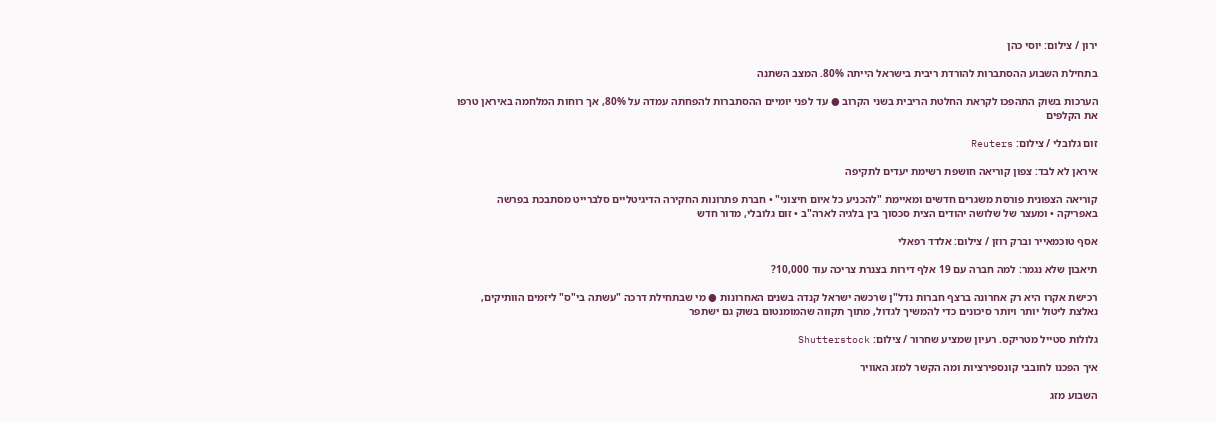ירון / צילום: יוסי כהן

בתחילת השבוע ההסתברות להורדת ריבית בישראל הייתה 80%. המצב השתנה

הערכות בשוק התהפכו לקראת החלטת הריבית בשני הקרוב ● עד לפני יומיים ההסתברות להפחתה עמדה על 80%, אך רוחות המלחמה באיראן טרפו את הקלפים

זום גלובלי / צילום: Reuters

איראן לא לבד: צפון קוריאה חושפת רשימת יעדים לתקיפה

קוריאה הצפונית פורסת משגרים חדשים ומאיימת "להכניע כל איום חיצוני" • חברת פתרונות החקירה הדיגיטליים סלברייט מסתבכת בפרשה באפריקה • ומעצר של שלושה יהודים הצית סכסוך בין בלגיה לארה"ב • זום גלובלי, מדור חדש

אסף טוכמאייר וברק רוזן / צילום: אלדד רפאלי

תיאבון שלא נגמר: למה חברה עם 19 אלף דירות בצנרת צריכה עוד 10,000?

רכישת אקרו היא רק אחרונה ברצף חברות נדל"ן שרכשה ישראל קנדה בשנים האחרונות ● מי שבתחילת דרכה "עשתה בי"ס" ליזמים הוותיקים, נאלצת ליטול יותר ויותר סיכונים כדי להמשיך לגדול, מתוך תקווה שהמומנטום בשוק גם ישתפר

גלולות סטייל מטריקס. רעיון שמציע שחרור / צילום: Shutterstock

איך הפכנו לחובבי קונספירציות ומה הקשר למזג האוויר

השבוע מזג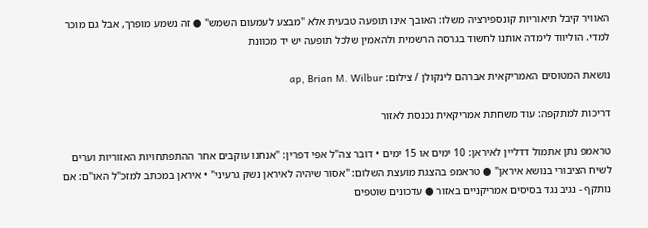האוויר קיבל תיאוריות קונספירציה משלו: האובך אינו תופעה טבעית אלא "מבצע לעמעום השמש" ● זה נשמע מופרך, אבל גם מוכר למדי. הוליווד לימדה אותנו לחשוד בגרסה הרשמית ולהאמין שלכל תופעה יש יד מכוונת

נושאת המטוסים האמריקאית אברהם לינקולן / צילום: ap, Brian M. Wilbur

דריכות למתקפה: עוד משחתת אמריקאית נכנסת לאזור

טראמפ נתן אתמול דדליין לאיראן: 10 ימים או 15 ימים • דובר צה"ל אפי דפרין: "אנחנו עוקבים אחר ההתפתחויות האזוריות וערים לשיח הציבורי בנושא איראן" ● טראמפ בהצגת מועצת השלום: "אסור שיהיה לאיראן נשק גרעיני" • איראן במכתב למזכ"ל האו"ם: אם נותקף - נגיב נגד בסיסים אמריקניים באזור ● עדכונים שוטפים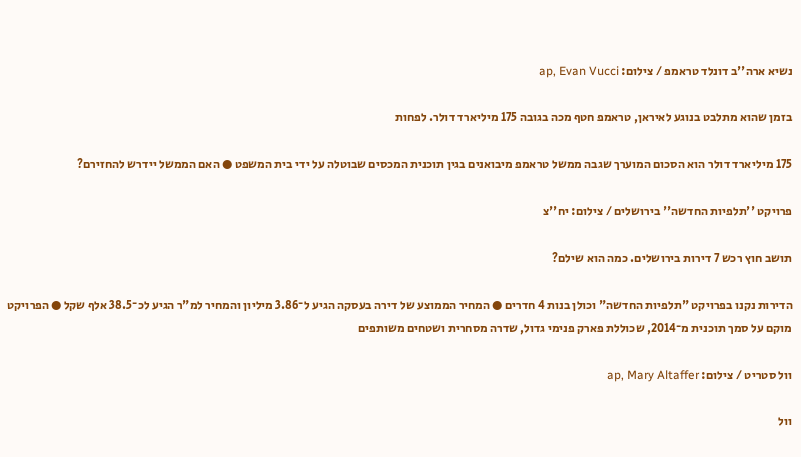נשיא ארה''ב דונלד טראמפ / צילום: ap, Evan Vucci

בזמן שהוא מתלבט בנוגע לאיראן, טראמפ חטף מכה בגובה 175 מיליארד דולר. לפחות

175 מיליארד דולר הוא הסכום המוערך שגבה ממשל טראמפ מיבואנים בגין תוכנית המכסים שבוטלה על ידי בית המשפט ● האם הממשל יידרש להחזירם?

פרויקט ''תלפיות החדשה'' בירושלים / צילום: יח''צ

תושב חוץ רכש 7 דירות בירושלים. כמה הוא שילם?

הדירות נקנו בפרויקט "תלפיות החדשה" וכולן בנות 4 חדרים ● המחיר הממוצע של דירה בעסקה הגיע ל־3.86 מיליון והמחיר למ"ר הגיע לכ־38.5 אלף שקל ● הפרויקט מוקם על סמך תוכנית מ־2014, שכוללת פארק פנימי גדול, שדרה מסחרית ושטחים משותפים

וול סטריט / צילום: ap, Mary Altaffer

וול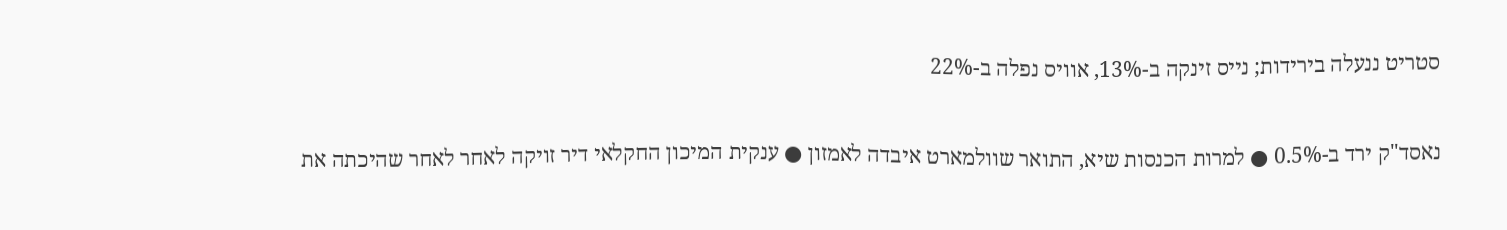סטריט ננעלה בירידות; נייס זינקה ב-13%, אוויס נפלה ב-22%

נאסד"ק ירד ב-0.5% ● למרות הכנסות שיא, התואר שוולמארט איבדה לאמזון ● ענקית המיכון החקלאי דיר זויקה לאחר לאחר שהיכתה את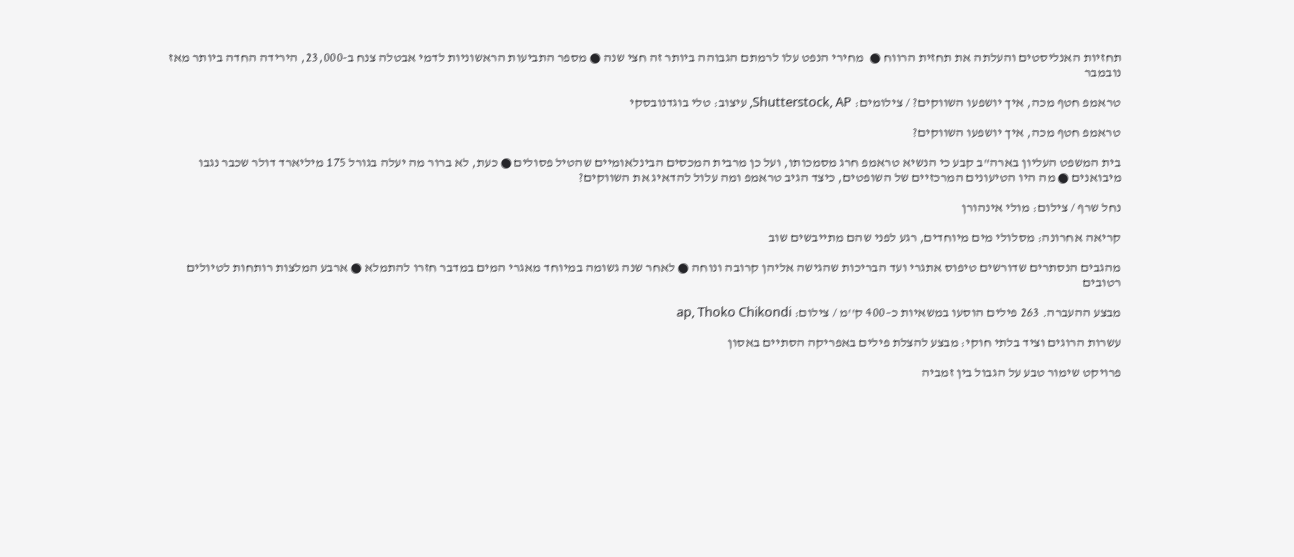תחזיות האנליסטים והעלתה את תחזית הרווח ●  מחירי הנפט עלו לרמתם הגבוהה ביותר זה חצי שנה ● מספר התביעות הראשוניות לדמי אבטלה צנח ב-23,000, הירידה החדה ביותר מאז נובמבר

טראמפ חטף מכה, איך יושפעו השווקים? / צילומים: Shutterstock, AP, עיצוב: טלי בוגדנובסקי

טראמפ חטף מכה, איך יושפעו השווקים?

בית המשפט העליון בארה"ב קבע כי הנשיא טראמפ חרג מסמכותו, ועל כן מרבית המכסים הבינלאומיים שהטיל פסולים ● כעת, לא ברור מה יעלה בגורל 175 מיליארד דולר שכבר נגבו מיבואנים ● מה היו הטיעונים המרכזיים של השופטים, כיצד הגיב טראמפ ומה עלול להדאיג את השווקים?

נחל שרף / צילום: מולי אינהורן

קריאה אחרונה: מסלולי מים מיוחדים, רגע לפני שהם מתייבשים שוב

מהגבים הנסתרים שדורשים טיפוס אתגרי ועד הבריכות שהגישה אליהן קרובה ונוחה ● לאחר שנה גשומה במיוחד מאגרי המים במדבר חזרו להתמלא ● ארבע המלצות רותחות לטיולים רטובים

מבצע ההעברה. 263 פילים הוסעו במשאיות כ–400 ק''מ / צילום: ap, Thoko Chikondi

עשרות הרוגים וציד בלתי חוקי: מבצע להצלת פילים באפריקה הסתיים באסון

פרויקט שימור טבע על הגבול בין זמביה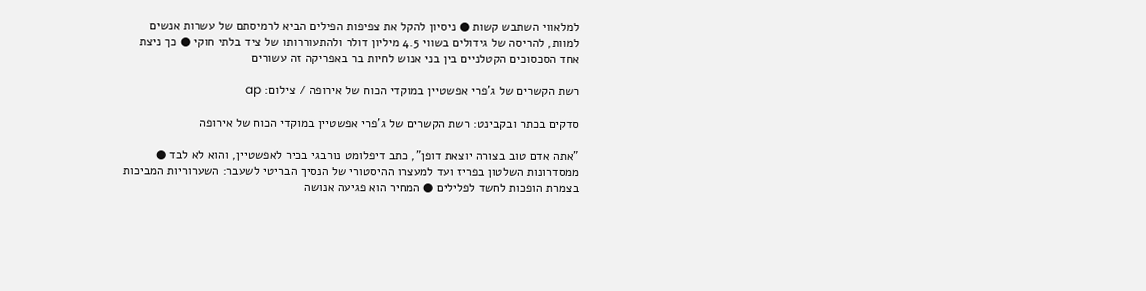למלאווי השתבש קשות ● ניסיון להקל את צפיפות הפילים הביא לרמיסתם של עשרות אנשים למוות, להריסה של גידולים בשווי 4.5 מיליון דולר ולהתעוררותו של ציד בלתי חוקי ● כך ניצת אחד הסכסוכים הקטלניים בין בני אנוש לחיות בר באפריקה זה עשורים

רשת הקשרים של ג'פרי אפשטיין במוקדי הכוח של אירופה / צילום: ap

סדקים בכתר ובקבינט: רשת הקשרים של ג'פרי אפשטיין במוקדי הכוח של אירופה

"אתה אדם טוב בצורה יוצאת דופן", כתב דיפלומט נורבגי בכיר לאפשטיין, והוא לא לבד ● ממסדרונות השלטון בפריז ועד למעצרו ההיסטורי של הנסיך הבריטי לשעבר: השערוריות המביכות בצמרת הופכות לחשד לפלילים ● המחיר הוא פגיעה אנושה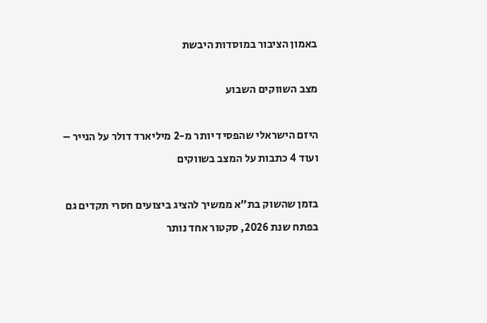באמון הציבור במוסדות היבשת

מצב השווקים השבוע

היזם הישראלי שהפסיד יותר מ-2 מיליארד דולר על הנייר – ועוד 4 כתבות על המצב בשווקים

בזמן שהשוק בת"א ממשיך להציג ביצועים חסרי תקדים גם בפתח שנת 2026, סקטור אחד נותר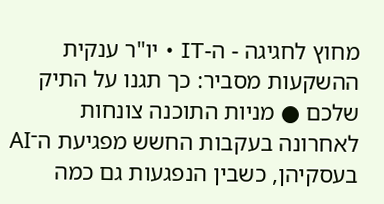מחוץ לחגיגה - ה-IT • יו"ר ענקית ההשקעות מסביר: כך תגנו על התיק שלכם ● מניות התוכנה צונחות לאחרונה בעקבות החשש מפגיעת ה־AI בעסקיהן, כשבין הנפגעות גם כמה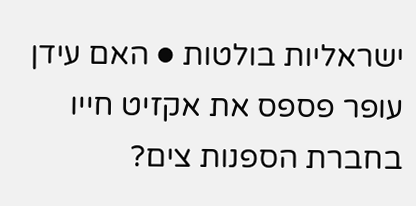ישראליות בולטות ● האם עידן עופר פספס את אקזיט חייו בחברת הספנות צים?